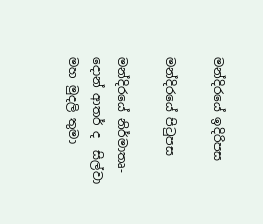මන්දිරයේ ඉදිරිපස

මන්දිරයේ පිටුපස

මන්දිරයේ නිර්මාතෘ-දොන් ආතර් ද  සිල්වා මහ මුදලි තුමා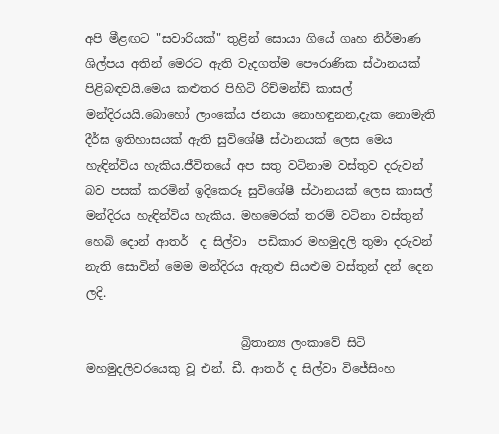අපි මීළඟට "සවාරියක්" තුළින් සොයා ගියේ ගෘහ නිර්මාණ ශිල්පය අතින් මෙරට ඇති වැදගත්ම පෞරාණික ස්ථානයක් පිළිබඳවයි.මෙය කළුතර පිහිටි රිච්මන්ඩ් කාසල් මන්දිරයයි.බොහෝ ලාංකේය ජනයා නොහඳුනන,දැක නොමැති දීර්ඝ ඉතිහාසයක් ඇති සුවිශේෂී ස්ථානයක් ලෙස මෙය හැඳින්විය හැකිය.ජීවිතයේ අප සතු වටිනාම වස්තුව දරුවන් බව පසක් ‌කරමින් ඉදිකෙරූ සුවිශේෂී ස්ථානයක් ලෙස කාසල් මන්දිරය හැඳින්විය හැකිය. මහමෙරක් තරම් වටිනා වස්තුන් හෙබි දොන් ආතර්  ද සිල්වා  පඩිකාර මහමුදලි තුමා දරුවන් නැති සොවින් මෙම මන්දිරය ඇතුළු සියළුම වස්තුන් දන් දෙන ලදි.

                          බ්‍රිතාන්‍ය ලංකාවේ සිටි මහමුදලිවරයෙකු වූ එන්. ඩී. ආතර් ද සිල්වා විජේසිංහ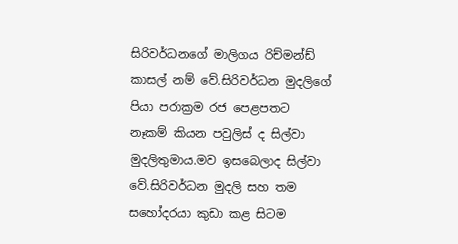සිරිවර්ධනගේ මාලිගය රිච්මන්ඩ් කාසල් නම් වේ.සිරිවර්ධන මුදලිගේ පියා පරාක්‍රම රජ පෙළපතට නෑකම් කියන පවුලිස් ද සිල්වා මුදලිතුමාය.මව ඉසබෙලාද සිල්වා වේ.සිරිවර්ධන මුදලි සහ තම සහෝදරයා කුඩා කළ සිටම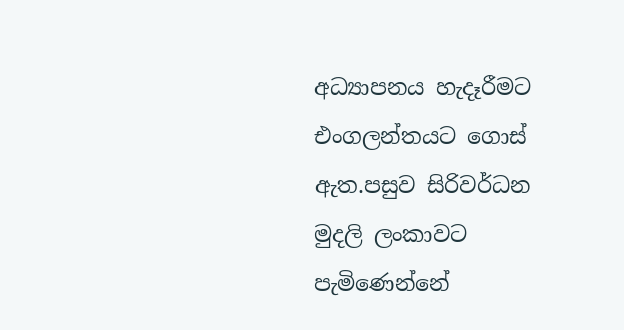අධ්‍යාපනය හැදෑරීමට එංගලන්තයට ගොස් ඇත.පසුව සිරිවර්ධන මුදලි ලංකාවට පැමිණෙන්නේ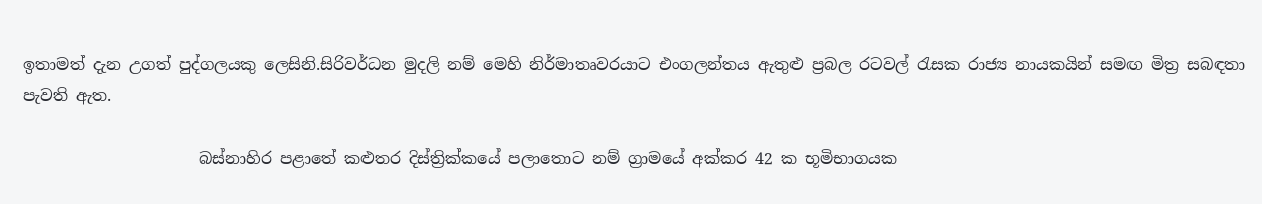ඉතාමත් දැන උගත් පුද්ගලයකු ලෙසිනි.සිරිවර්ධන මුදලි නම් මෙහි නිර්මාතෘවරයාට එංගලන්තය ඇතුළු ප්‍රබල රටවල් රැසක රාජ්‍ය නායකයින් සමඟ මිත්‍ර සබඳතා පැවති ඇත.

                      බස්නාහිර පළාතේ කළුතර දිස්ත්‍රික්කයේ පලාතොට නම් ග්‍රාමයේ අක්කර 42 ක භූමිභාගයක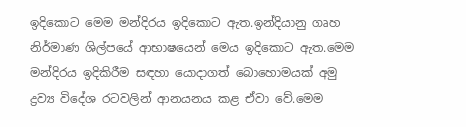ඉදිකොට මෙම මන්දිරය ඉදිකොට ඇත.ඉන්දියානු ගෘහ නිර්මාණ ශිල්පයේ ආභාෂයෙන් මෙය ඉදිකොට ඇත.මෙම මන්දිරය ඉදිකිරීම සඳහා යොදාගත් බොහොමයක් අමු ද්‍රව්‍ය විදේශ රටවලින් ආනයනය කළ ඒවා වේ.මෙම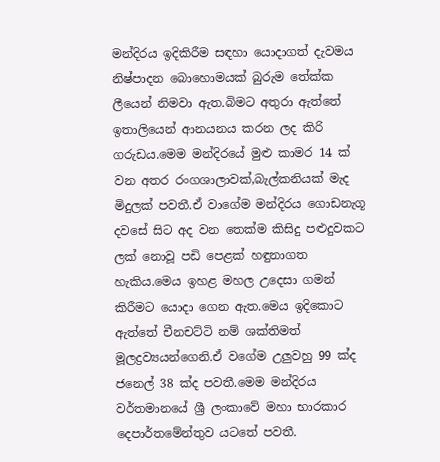මන්දිරය ඉදිකිරීම සඳහා යොදාගත් දැවමය නිෂ්පාදන බොහොමයක් බුරුම තේක්ක ලීයෙන් නිමවා ඇත.බිමට අතුරා ඇත්තේ ඉතාලියෙන් ආනයනය කරන ලද කිරි ගරුඩය.මෙම මන්දිරයේ මුළු කාමර 14 ක් වන අතර රංගශාලාවක්,බැල්කනියක් මැද මිදුලක් පවතී.ඒ වාගේම මන්දිරය ගොඩනැගූ දවසේ සිට අද වන තෙක්ම කිසිදු පළුදුවකට ලක් නොවූ පඩි පෙළක් හඳුනාගත හැකිය.මෙය ඉහළ මහල උදෙසා ගමන් කිරීමට යොදා ගෙන ඇත.මෙය ඉදිකොට ඇත්තේ චීනචට්ටි නම් ශක්තිමත් මූලද්‍රව්‍යයන්ගෙනි.ඒ වගේම උලුවහු 99 ක්ද ජනෙල් 38 ක්ද පවතී.මෙම මන්දිරය වර්තමානයේ ශ්‍රී ලංකාවේ මහා භාරකාර දෙපාර්තමේන්තුව යටතේ පවතී.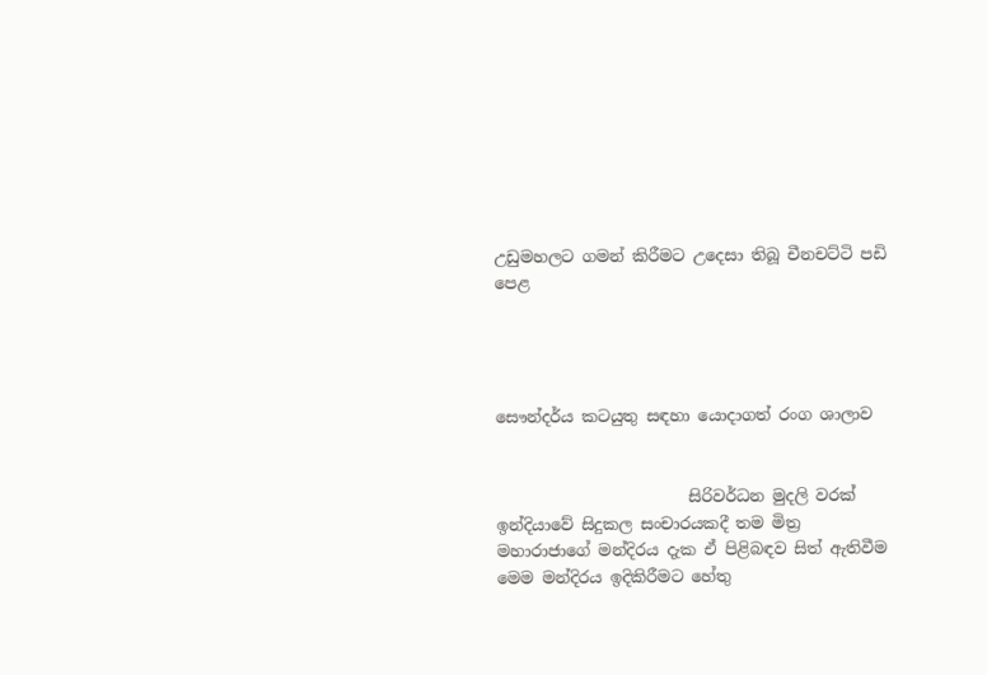උඩුමහලට ගමන් කිරීමට උදෙසා තිබූ චීනචට්ටි පඩි පෙළ




සෞන්දර්ය කටයුතු සඳහා යොදාගත් රංග ශාලාව


                        සිරිවර්ධන මුදලි වරක් ඉන්දියාවේ සිදුකල සංචාරයකදී තම මිත්‍ර මහාරාජාගේ මන්දිරය දැක ඒ පිළිබඳව සිත් ඇතිවීම මෙම මන්දිරය ඉදිකිරීමට හේතු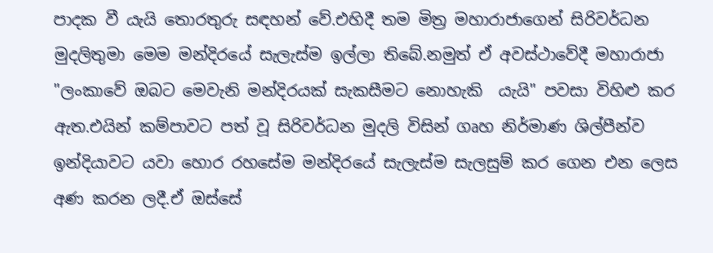පාදක වී යැයි තොරතුරු සඳහන් වේ.එහිදී තම මිත්‍ර මහාරාජාගෙන් සිරිවර්ධන මුදලිතුමා මෙම මන්දිරයේ සැලැස්ම ඉල්ලා තිබේ.නමුත් ඒ අවස්ථාවේදී මහාරාජා "ලංකාවේ ඔබට මෙවැනි මන්දිරයක් සැකසීමට නොහැකි  යැයි" පවසා විහිළු කර ඇත.එයින් කම්පාවට පත් වූ සිරිවර්ධන මුදලි විසින් ගෘහ නිර්මාණ ශිල්පීන්ව ඉන්දියාවට යවා හොර රහසේම මන්දිරයේ සැලැස්ම සැලසුම් කර ගෙන එන ලෙස අණ කරන ලදී.ඒ ඔස්සේ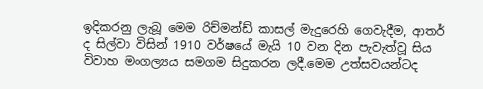ඉදිකරනු ලැබූ මෙම රිච්මන්ඩ් කාසල් මැදුරෙහි ගෙවැදීම, ආතර් ද සිල්වා විසින් 1910 වර්ෂයේ මැයි 10 වන දින පැවැත්වූ සිය විවාහ මංගල්‍යය සමගම සිදුකරන ලදී.මෙම උත්සවයන්ටද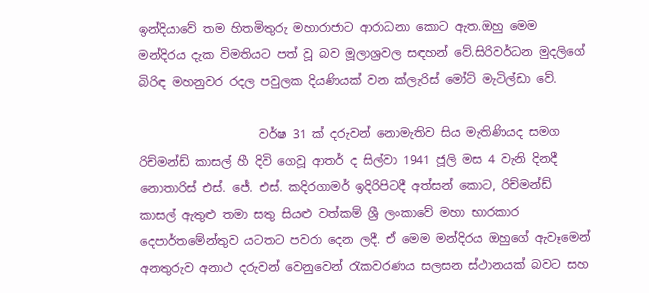ඉන්දියාවේ තම හිතමිතුරු මහාරාජාට ආරාධනා කොට ඇත.ඔහු මෙම මන්දිරය දැක විමතියට පත් වූ බව මූලාශ්‍රවල සඳහන් වේ.සිරිවර්ධන මුදලිගේ බිරිඳ මහනුවර රදල පවුලක දියණියක් වන ක්ලැරිස් මෝට් මැටිල්ඩා වේ.

                    වර්ෂ 31 ක් දරුවන් නොමැතිව සිය මැතිණියද සමග රිච්මන්ඩ් කාසල් හී දිවි ගෙවූ ආතර් ද සිල්වා 1941 ජූලි මස 4 වැනි දිනදී නොතාරිස් එස්. ජේ. එස්. කදිරගාමර් ඉදිරිපිටදී අත්සන් කොට, රිච්මන්ඩ් කාසල් ඇතුළු තමා සතු සියළු වත්කම් ශ්‍රී ලංකාවේ මහා භාරකාර දෙපාර්තමේන්තුව යටතට පවරා දෙන ලදී. ඒ මෙම මන්දිරය ඔහුගේ ඇවෑමෙන් අනතුරුව අනාථ දරුවන් වෙනුවෙන් රැකවරණය සලසන ස්ථානයක් බවට සහ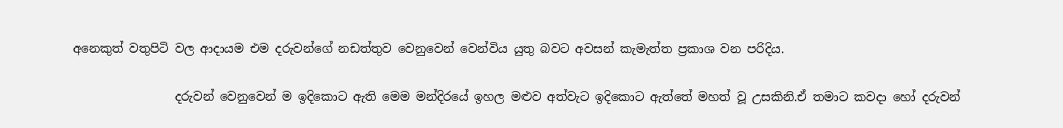අනෙකුත් වතුපිටි වල ආදායම එම දරුවන්ගේ නඩත්තුව වෙනුවෙන් වෙන්විය යුතු බවට අවසන් කැමැත්ත ප්‍රකාශ වන පරිදිය.

                 දරුවන් වෙනුවෙන් ම ඉදිකොට ඇති මෙම මන්දිරයේ ඉහල මළුව අත්වැට ඉදිකොට ඇත්තේ මහත් වූ උසකිනි.ඒ තමාට කවදා හෝ දරුවන්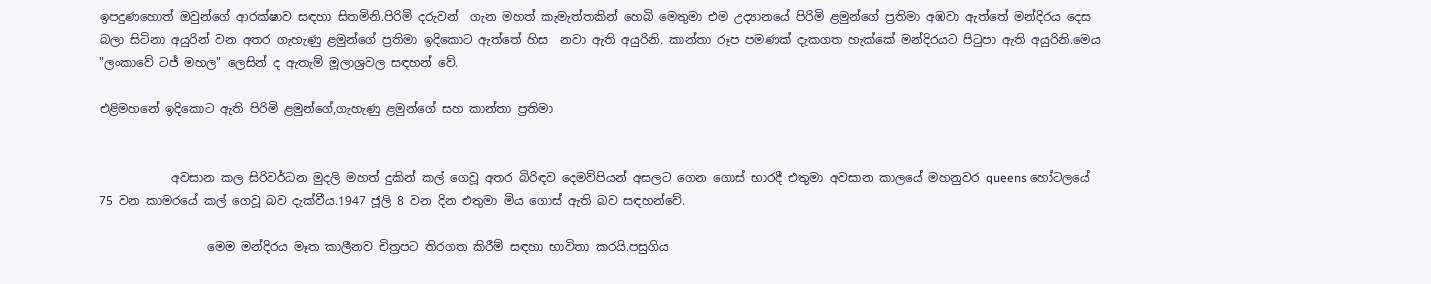ඉපදුණහොත් ඔවුන්ගේ ආරක්ෂාව සඳහා සිතමිනි.පිරිමි දරුවන් ‌ ගැන මහත් කැමැත්තකින් හෙබි මෙතුමා එම උද්‍යානයේ පිරිමි ළමුන්ගේ ප්‍රතිමා අඹවා ඇත්තේ මන්දිරය දෙස බලා සිටිනා අයුරින් වන අතර ගැහැණු ළමුන්ගේ ප්‍රතිමා ඉදිකොට ඇත්තේ හිස  නවා ඇති අයුරිනි. කාන්තා රූප පමණක් දැකගත හැක්කේ මන්දිරයට පිටුපා ඇති අයුරිනි.මෙය "ලංකාවේ ටජ් මහල" ලෙසින් ද ඇතැම් මූලාශ්‍රවල සඳහන් වේ.

එළිමහනේ ඉදිකොට ඇති පිරිමි ළමුන්ගේ,ගැහැණු ළමුන්ගේ සහ කාන්තා ප්‍රතිමා


            අවසාන කල සිරිවර්ධන මුදලි මහත් දුකින් කල් ගෙවූ අතර බිරිඳව දෙමව්පියන් අසලට ගෙන ගොස් භාරදී එතුමා අවසාන කාලයේ මහනුවර queens හෝටලයේ 75 වන කාමරයේ කල් ගෙවූ බව දැක්වීය.1947 ජූලි 8 වන දින එතුමා මිය ගොස් ඇති බව සඳහන්වේ.

                  මෙම මන්දිරය මෑත කාලීනව චිත්‍රපට තිරගත කිරීම් සඳහා භාවිතා කරයි.පසුගිය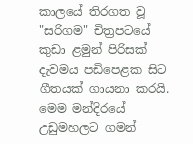කාලයේ තිරගත වූ "සරිගම" චිත්‍රපටයේ කුඩා ළමුන් පිරිසක් දැවමය පඩිපෙළක සිට ගීතයක් ගායනා කරයි. මෙම මන්දිරයේ උඩුමහලට ගමන්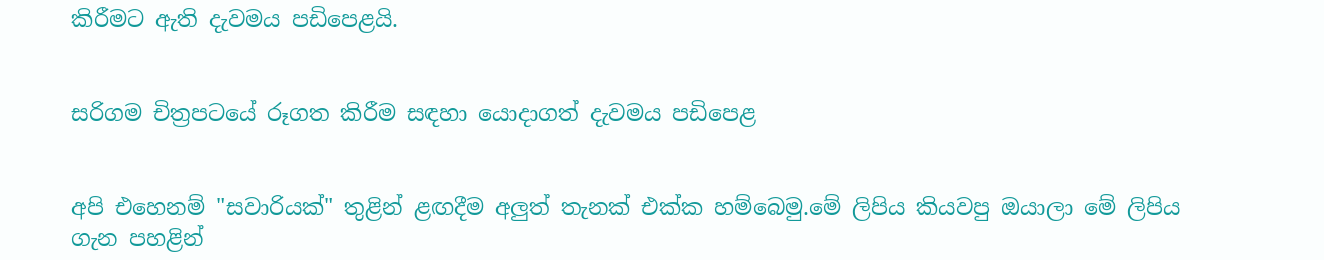කිරීමට ඇති දැවමය පඩිපෙළයි.


සරිගම චිත්‍රපටයේ රූගත කිරීම සඳහා යොදාගත් දැවමය පඩිපෙළ


අපි එහෙනම් "සවාරියක්" තුළින් ළඟදීම අලුත් තැනක් එක්ක හම්බෙමු.මේ ලිපිය කියවපු ඔයාලා මේ ලිපිය ගැන පහළින්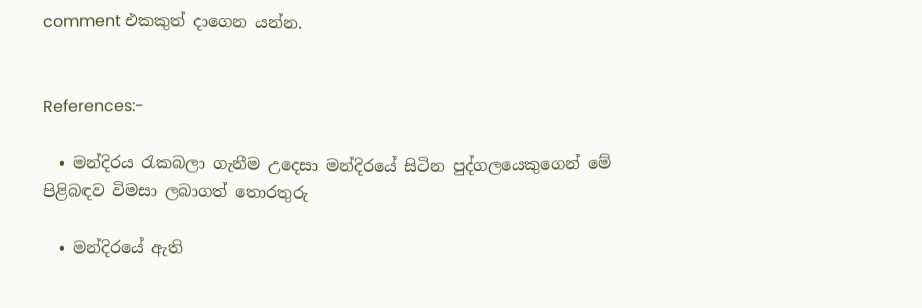comment එකකුත් දාගෙන යන්න.


References:-

  • මන්දිරය රැකබලා ගැනීම උදෙසා මන්දිරයේ සිටින පුද්ගලයෙකුගෙන් මේ පිළිබඳව විමසා ලබාගත් තොරතුරු

  • මන්දිරයේ ඇති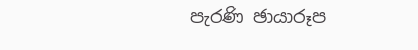පැරණි ඡායාරූප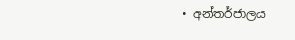• අන්තර්ජාලය